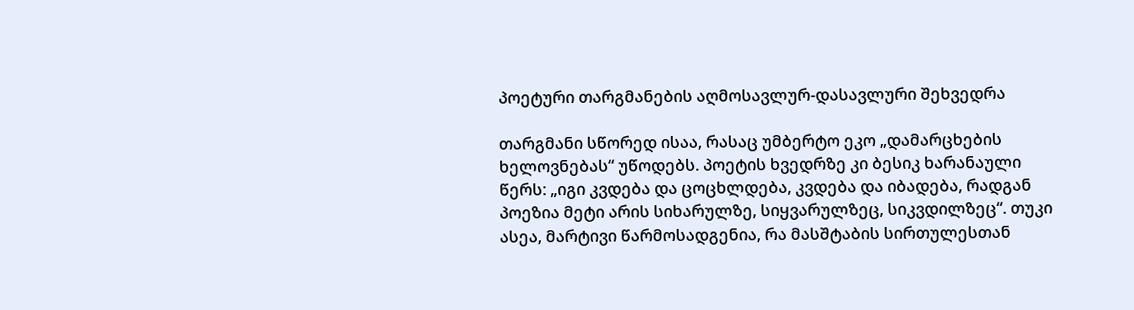პოეტური თარგმანების აღმოსავლურ-დასავლური შეხვედრა

თარგმანი სწორედ ისაა, რასაც უმბერტო ეკო „დამარცხების ხელოვნებას“ უწოდებს. პოეტის ხვედრზე კი ბესიკ ხარანაული წერს: „იგი კვდება და ცოცხლდება, კვდება და იბადება, რადგან პოეზია მეტი არის სიხარულზე, სიყვარულზეც, სიკვდილზეც“. თუკი ასეა, მარტივი წარმოსადგენია, რა მასშტაბის სირთულესთან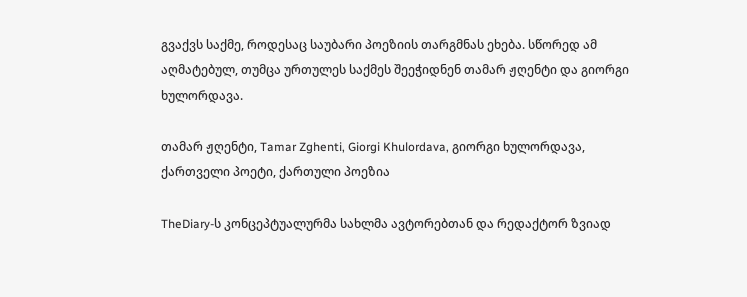გვაქვს საქმე, როდესაც საუბარი პოეზიის თარგმნას ეხება. სწორედ ამ აღმატებულ, თუმცა ურთულეს საქმეს შეეჭიდნენ თამარ ჟღენტი და გიორგი ხულორდავა.

თამარ ჟღენტი, Tamar Zghenti, Giorgi Khulordava, გიორგი ხულორდავა, ქართველი პოეტი, ქართული პოეზია

TheDiary-ს კონცეპტუალურმა სახლმა ავტორებთან და რედაქტორ ზვიად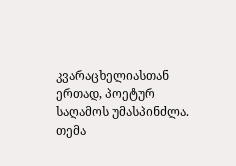კვარაცხელიასთან ერთად, პოეტურ საღამოს უმასპინძლა. თემა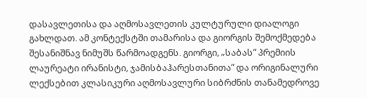დასავლეთისა და აღმოსავლეთის კულტურული დიალოგი გახლდათ. ამ კონტექსტში თამარისა და გიორგის შემოქმედება შესანიშნავ ნიმუშს წარმოადგენს. გიორგი, „საბას“ პრემიის ლაურეატი ირანისტი, ჯამისბაჰარესთანითა“ და ორიგინალური ლექსებით კლასიკური აღმოსავლური სიბრძნის თანამედროვე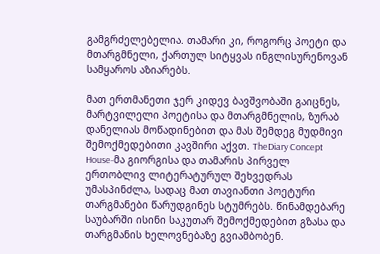გამგრძელებელია. თამარი კი, როგორც პოეტი და მთარგმნელი, ქართულ სიტყვას ინგლისურენოვან სამყაროს აზიარებს.

მათ ერთმანეთი ჯერ კიდევ ბავშვობაში გაიცნეს, მარტვილელი პოეტისა და მთარგმნელის, ზურაბ დანელიას მოწადინებით და მას შემდეგ მუდმივი შემოქმედებითი კავშირი აქვთ. TheDiary Concept House-მა გიორგისა და თამარის პირველ ერთობლივ ლიტერატურულ შეხვედრას უმასპინძლა, სადაც მათ თავიანთი პოეტური თარგმანები წარუდგინეს სტუმრებს. წინამდებარე საუბარში ისინი საკუთარ შემოქმედებით გზასა და თარგმანის ხელოვნებაზე გვიამბობენ.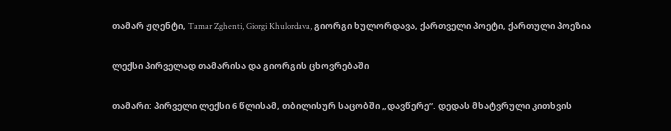თამარ ჟღენტი, Tamar Zghenti, Giorgi Khulordava, გიორგი ხულორდავა, ქართველი პოეტი, ქართული პოეზია

ლექსი პირველად თამარისა და გიორგის ცხოვრებაში

თამარი: პირველი ლექსი 6 წლისამ, თბილისურ საცობში „დავწერე“. დედას მხატვრული კითხვის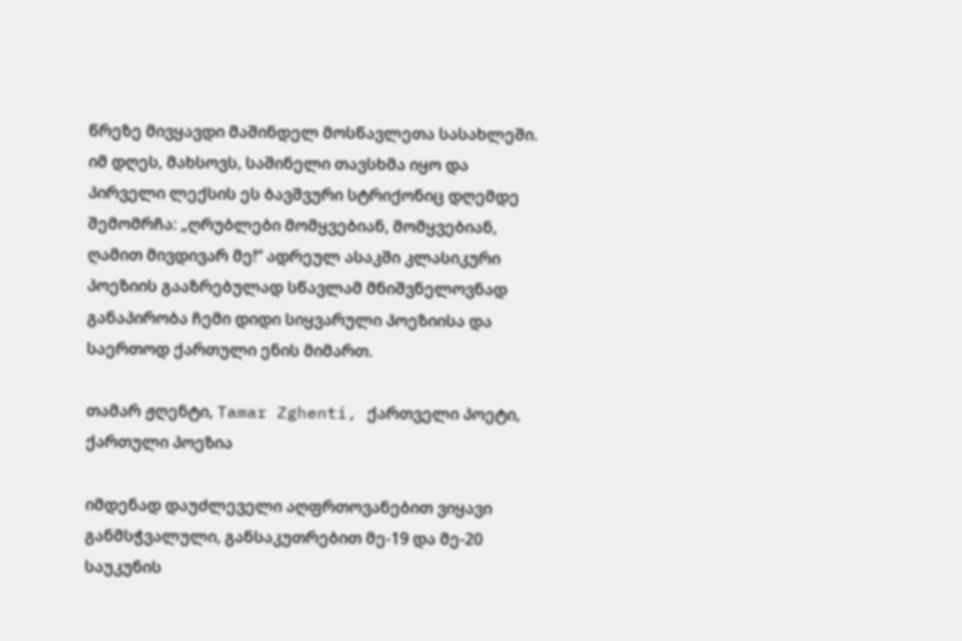წრეზე მივყავდი მაშინდელ მოსწავლეთა სასახლეში. იმ დღეს, მახსოვს, საშინელი თავსხმა იყო და პირველი ლექსის ეს ბავშვური სტრიქონიც დღემდე შემომრჩა: „ღრუბლები მომყვებიან, მომყვებიან, ღამით მივდივარ მე!“ ადრეულ ასაკში კლასიკური პოეზიის გააზრებულად სწავლამ მნიშვნელოვნად განაპირობა ჩემი დიდი სიყვარული პოეზიისა და საერთოდ ქართული ენის მიმართ.

თამარ ჟღენტი, Tamar Zghenti, ქართველი პოეტი, ქართული პოეზია

იმდენად დაუძლეველი აღფრთოვანებით ვიყავი განმსჭვალული, განსაკუთრებით მე-19 და მე-20 საუკუნის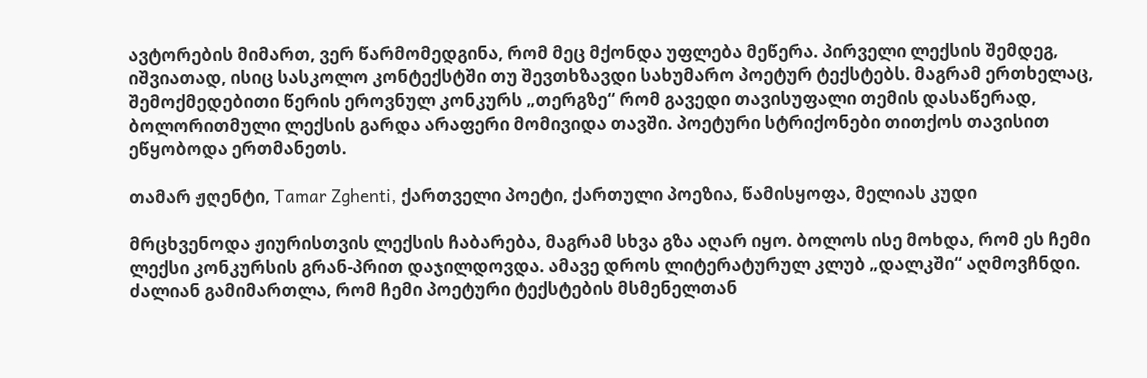ავტორების მიმართ, ვერ წარმომედგინა, რომ მეც მქონდა უფლება მეწერა. პირველი ლექსის შემდეგ, იშვიათად, ისიც სასკოლო კონტექსტში თუ შევთხზავდი სახუმარო პოეტურ ტექსტებს. მაგრამ ერთხელაც, შემოქმედებითი წერის ეროვნულ კონკურს „თერგზე“ რომ გავედი თავისუფალი თემის დასაწერად, ბოლორითმული ლექსის გარდა არაფერი მომივიდა თავში. პოეტური სტრიქონები თითქოს თავისით ეწყობოდა ერთმანეთს.

თამარ ჟღენტი, Tamar Zghenti, ქართველი პოეტი, ქართული პოეზია, წამისყოფა, მელიას კუდი

მრცხვენოდა ჟიურისთვის ლექსის ჩაბარება, მაგრამ სხვა გზა აღარ იყო. ბოლოს ისე მოხდა, რომ ეს ჩემი ლექსი კონკურსის გრან-პრით დაჯილდოვდა. ამავე დროს ლიტერატურულ კლუბ „დალკში“ აღმოვჩნდი. ძალიან გამიმართლა, რომ ჩემი პოეტური ტექსტების მსმენელთან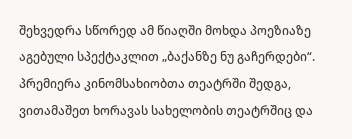შეხვედრა სწორედ ამ წიაღში მოხდა პოეზიაზე აგებული სპექტაკლით „ბაქანზე ნუ გაჩერდები“. პრემიერა კინომსახიობთა თეატრში შედგა, ვითამაშეთ ხორავას სახელობის თეატრშიც და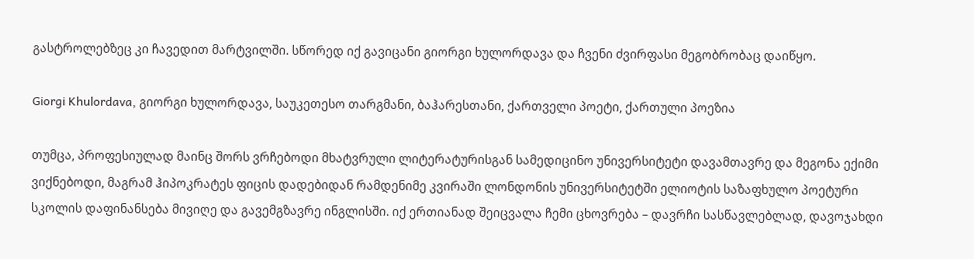გასტროლებზეც კი ჩავედით მარტვილში. სწორედ იქ გავიცანი გიორგი ხულორდავა და ჩვენი ძვირფასი მეგობრობაც დაიწყო.

Giorgi Khulordava, გიორგი ხულორდავა, საუკეთესო თარგმანი, ბაჰარესთანი, ქართველი პოეტი, ქართული პოეზია

თუმცა, პროფესიულად მაინც შორს ვრჩებოდი მხატვრული ლიტერატურისგან სამედიცინო უნივერსიტეტი დავამთავრე და მეგონა ექიმი ვიქნებოდი, მაგრამ ჰიპოკრატეს ფიცის დადებიდან რამდენიმე კვირაში ლონდონის უნივერსიტეტში ელიოტის საზაფხულო პოეტური სკოლის დაფინანსება მივიღე და გავემგზავრე ინგლისში. იქ ერთიანად შეიცვალა ჩემი ცხოვრება – დავრჩი სასწავლებლად, დავოჯახდი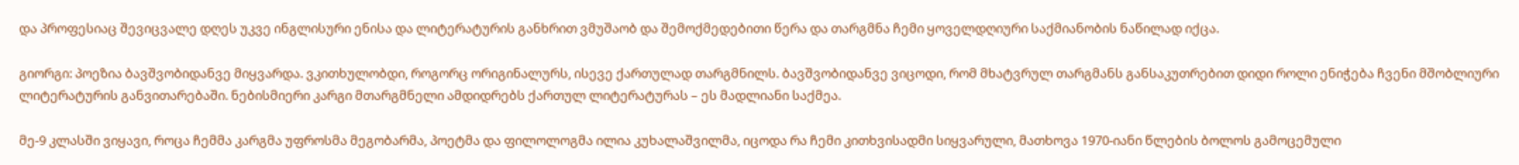და პროფესიაც შევიცვალე დღეს უკვე ინგლისური ენისა და ლიტერატურის განხრით ვმუშაობ და შემოქმედებითი წერა და თარგმნა ჩემი ყოველდღიური საქმიანობის ნაწილად იქცა.

გიორგი: პოეზია ბავშვობიდანვე მიყვარდა. ვკითხულობდი, როგორც ორიგინალურს, ისევე ქართულად თარგმნილს. ბავშვობიდანვე ვიცოდი, რომ მხატვრულ თარგმანს განსაკუთრებით დიდი როლი ენიჭება ჩვენი მშობლიური ლიტერატურის განვითარებაში. ნებისმიერი კარგი მთარგმნელი ამდიდრებს ქართულ ლიტერატურას – ეს მადლიანი საქმეა.

მე-9 კლასში ვიყავი, როცა ჩემმა კარგმა უფროსმა მეგობარმა, პოეტმა და ფილოლოგმა ილია კუხალაშვილმა, იცოდა რა ჩემი კითხვისადმი სიყვარული, მათხოვა 1970-იანი წლების ბოლოს გამოცემული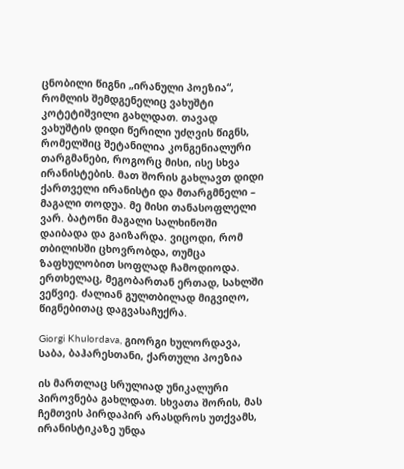ცნობილი წიგნი „ირანული პოეზია“, რომლის შემდგენელიც ვახუშტი კოტეტიშვილი გახლდათ. თავად ვახუშტის დიდი წერილი უძღვის წიგნს, რომელშიც შეტანილია კონგენიალური თარგმანები, როგორც მისი, ისე სხვა ირანისტების. მათ შორის გახლავთ დიდი ქართველი ირანისტი და მთარგმნელი – მაგალი თოდუა. მე მისი თანასოფლელი ვარ. ბატონი მაგალი სალხინოში დაიბადა და გაიზარდა. ვიცოდი, რომ თბილისში ცხოვრობდა, თუმცა ზაფხულობით სოფლად ჩამოდიოდა. ერთხელაც, მეგობართან ერთად, სახლში ვეწვიე. ძალიან გულთბილად მიგვიღო, წიგნებითაც დაგვასაჩუქრა.

Giorgi Khulordava, გიორგი ხულორდავა, საბა, ბაჰარესთანი, ქართული პოეზია

ის მართლაც სრულიად უნიკალური პიროვნება გახლდათ. სხვათა შორის, მას ჩემთვის პირდაპირ არასდროს უთქვამს, ირანისტიკაზე უნდა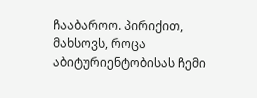ჩააბაროო. პირიქით, მახსოვს, როცა აბიტურიენტობისას ჩემი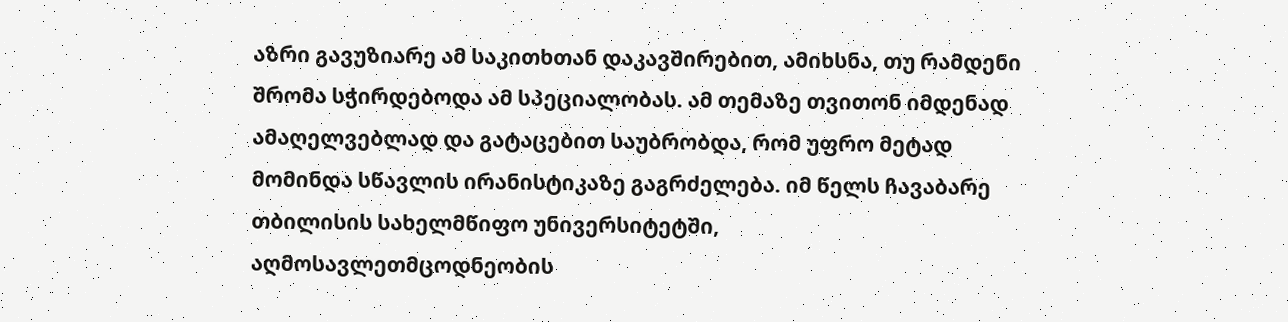აზრი გავუზიარე ამ საკითხთან დაკავშირებით, ამიხსნა, თუ რამდენი შრომა სჭირდებოდა ამ სპეციალობას. ამ თემაზე თვითონ იმდენად ამაღელვებლად და გატაცებით საუბრობდა, რომ უფრო მეტად მომინდა სწავლის ირანისტიკაზე გაგრძელება. იმ წელს ჩავაბარე თბილისის სახელმწიფო უნივერსიტეტში, აღმოსავლეთმცოდნეობის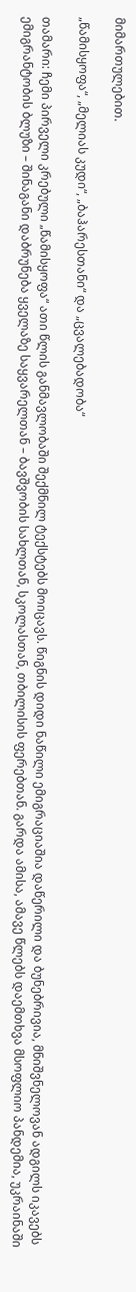მიმართულებით.

„წამისყოფა“, „მელიას კუდი“, „ბაჰარესთანი“ და „ცვალებადობა“

თამარი: ჩემი პირველი კრებული „წამისყოფა“ ათი წლის განმავლობაში შექმნილ ტექსტებს მოიცავს. წიგნის დიდი ნაწილი ემიგრაციაშია დაწერილი და ბუნებრივია, მნიშვნელოვან ადგილს იკავებს ემიგრანტობის ბლუზი – შინაგანი დაბრუნება ყველაზე საყვარელთან – ბავშვობის სახლთან, სკოლასთან, თბილისის ფერებთან. გარდა ამისა, ამავე წლებს დაემთხვა მსოფლიო პანდემია, უკრაინაში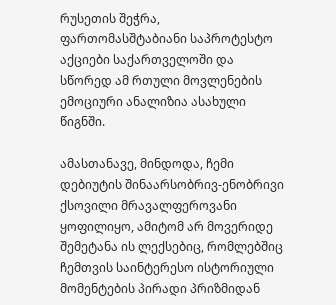რუსეთის შეჭრა, ფართომასშტაბიანი საპროტესტო აქციები საქართველოში და სწორედ ამ რთული მოვლენების ემოციური ანალიზია ასახული წიგნში.

ამასთანავე, მინდოდა, ჩემი დებიუტის შინაარსობრივ-ენობრივი ქსოვილი მრავალფეროვანი ყოფილიყო, ამიტომ არ მოვერიდე შემეტანა ის ლექსებიც, რომლებშიც ჩემთვის საინტერესო ისტორიული მომენტების პირადი პრიზმიდან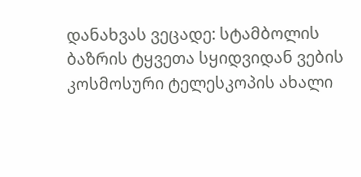დანახვას ვეცადე: სტამბოლის ბაზრის ტყვეთა სყიდვიდან ვების კოსმოსური ტელესკოპის ახალი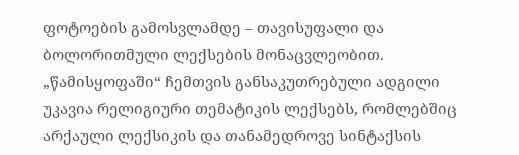ფოტოების გამოსვლამდე – თავისუფალი და ბოლორითმული ლექსების მონაცვლეობით. „წამისყოფაში“ ჩემთვის განსაკუთრებული ადგილი უკავია რელიგიური თემატიკის ლექსებს, რომლებშიც არქაული ლექსიკის და თანამედროვე სინტაქსის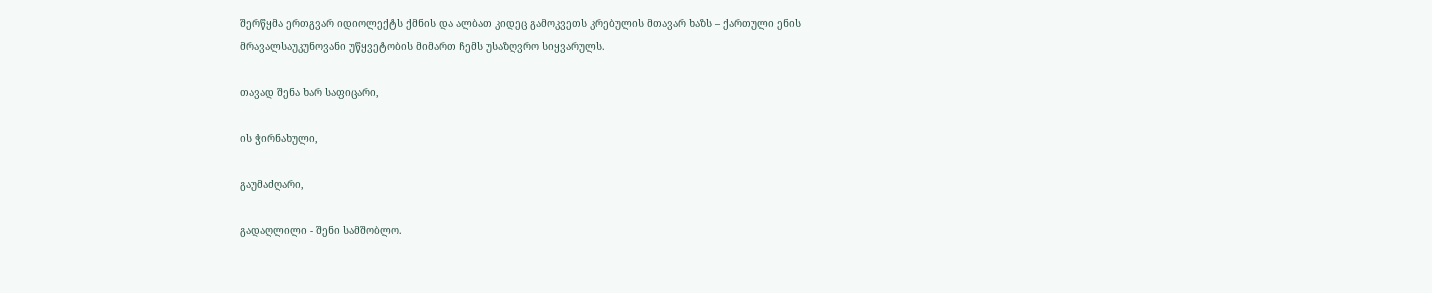შერწყმა ერთგვარ იდიოლექტს ქმნის და ალბათ კიდეც გამოკვეთს კრებულის მთავარ ხაზს – ქართული ენის მრავალსაუკუნოვანი უწყვეტობის მიმართ ჩემს უსაზღვრო სიყვარულს.

თავად შენა ხარ საფიცარი,

ის ჭირნახული,

გაუმაძღარი,

გადაღლილი - შენი სამშობლო.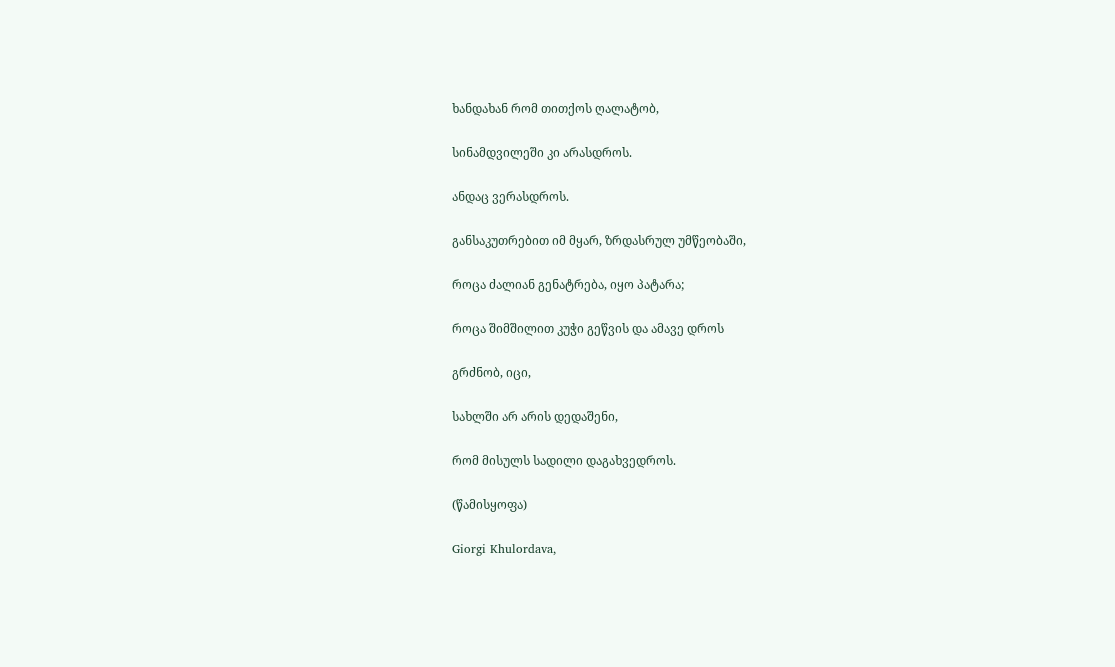ხანდახან რომ თითქოს ღალატობ,

სინამდვილეში კი არასდროს.

ანდაც ვერასდროს.

განსაკუთრებით იმ მყარ, ზრდასრულ უმწეობაში,

როცა ძალიან გენატრება, იყო პატარა;

როცა შიმშილით კუჭი გეწვის და ამავე დროს

გრძნობ, იცი,

სახლში არ არის დედაშენი,

რომ მისულს სადილი დაგახვედროს.

(წამისყოფა)

Giorgi Khulordava,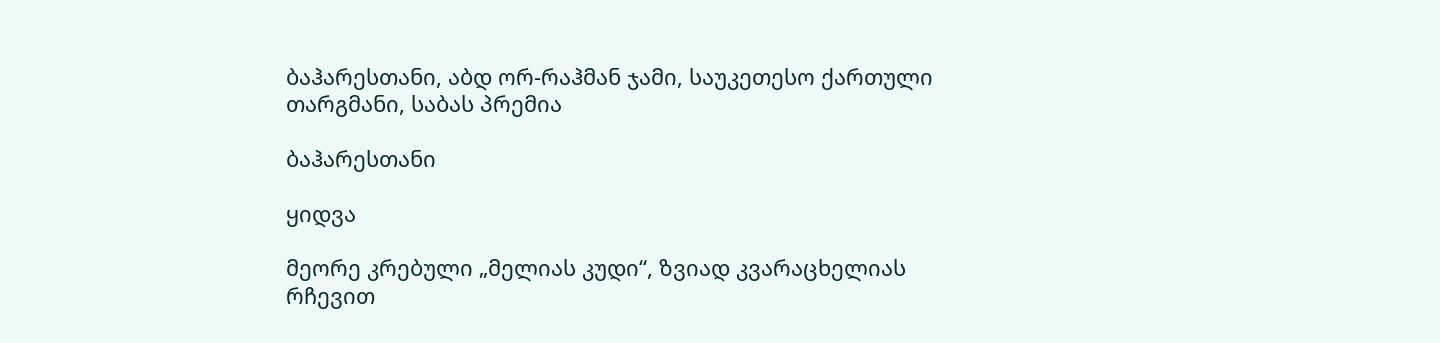ბაჰარესთანი, აბდ ორ-რაჰმან ჯამი, საუკეთესო ქართული თარგმანი, საბას პრემია

ბაჰარესთანი

ყიდვა

მეორე კრებული „მელიას კუდი“, ზვიად კვარაცხელიას რჩევით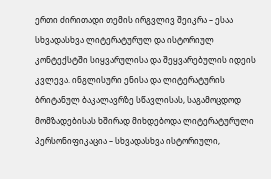ერთი ძირითადი თემის ირგვლივ შეიკრა – ესაა სხვადასხვა ლიტერატურულ და ისტორიულ კონტექსტში სიყვარულისა და შეყვარებულის იდეის კვლევა. ინგლისური ენისა და ლიტერატურის ბრიტანულ ბაკალავრზე სწავლისას, საგამოცდოდ მომზადებისას ხშირად მიხდებოდა ლიტერატურული პერსონიფიკაცია – სხვადასხვა ისტორიული,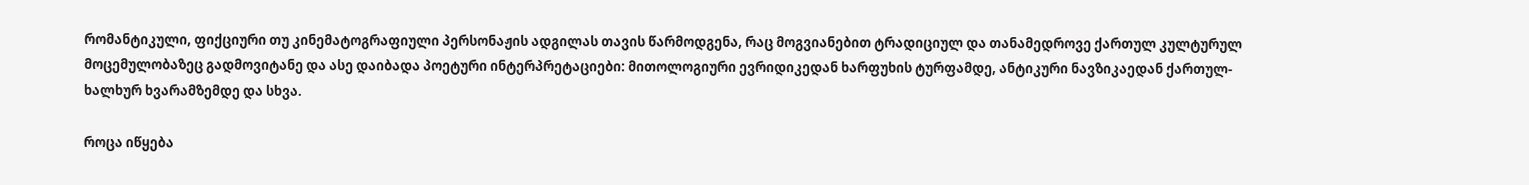რომანტიკული, ფიქციური თუ კინემატოგრაფიული პერსონაჟის ადგილას თავის წარმოდგენა, რაც მოგვიანებით ტრადიციულ და თანამედროვე ქართულ კულტურულ მოცემულობაზეც გადმოვიტანე და ასე დაიბადა პოეტური ინტერპრეტაციები: მითოლოგიური ევრიდიკედან ხარფუხის ტურფამდე, ანტიკური ნავზიკაედან ქართულ-ხალხურ ხვარამზემდე და სხვა.

როცა იწყება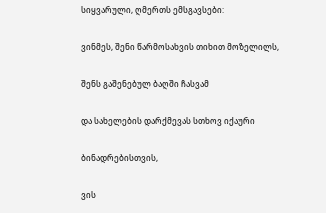სიყვარული, ღმერთს ემსგავსები:

ვინმეს, შენი წარმოსახვის თიხით მოზელილს,

შენს გაშენებულ ბაღში ჩასვამ

და სახელების დარქმევას სთხოვ იქაური

ბინადრებისთვის,

ვის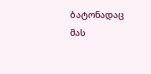ბატონადაც მას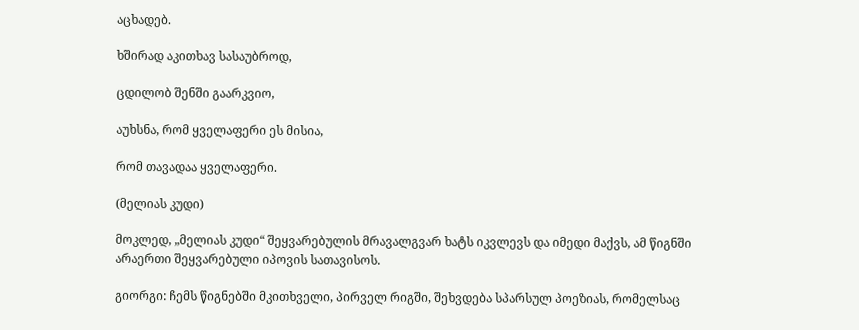აცხადებ.

ხშირად აკითხავ სასაუბროდ,

ცდილობ შენში გაარკვიო,

აუხსნა, რომ ყველაფერი ეს მისია,

რომ თავადაა ყველაფერი.

(მელიას კუდი)

მოკლედ, „მელიას კუდი“ შეყვარებულის მრავალგვარ ხატს იკვლევს და იმედი მაქვს, ამ წიგნში არაერთი შეყვარებული იპოვის სათავისოს.

გიორგი: ჩემს წიგნებში მკითხველი, პირველ რიგში, შეხვდება სპარსულ პოეზიას, რომელსაც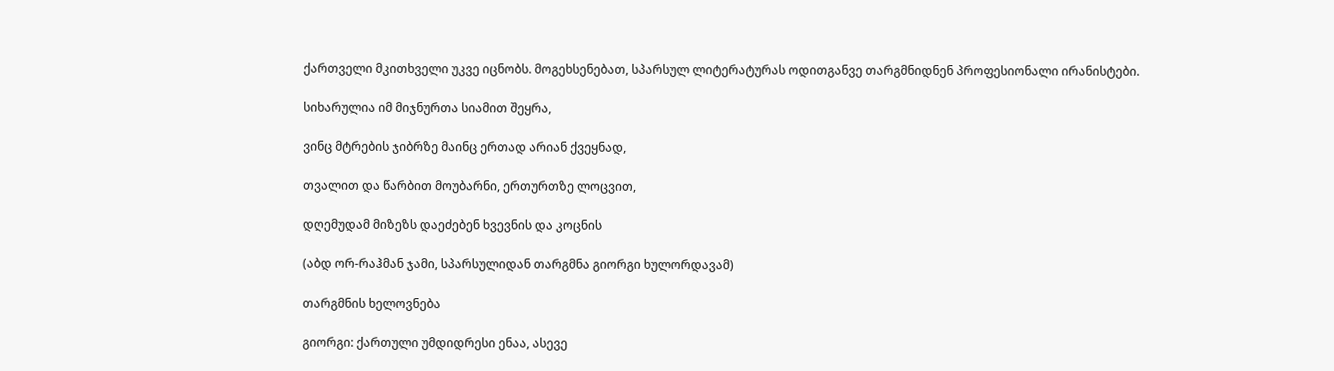ქართველი მკითხველი უკვე იცნობს. მოგეხსენებათ, სპარსულ ლიტერატურას ოდითგანვე თარგმნიდნენ პროფესიონალი ირანისტები.

სიხარულია იმ მიჯნურთა სიამით შეყრა,

ვინც მტრების ჯიბრზე მაინც ერთად არიან ქვეყნად,

თვალით და წარბით მოუბარნი, ერთურთზე ლოცვით,

დღემუდამ მიზეზს დაეძებენ ხვევნის და კოცნის

(აბდ ორ-რაჰმან ჯამი, სპარსულიდან თარგმნა გიორგი ხულორდავამ)

თარგმნის ხელოვნება

გიორგი: ქართული უმდიდრესი ენაა, ასევე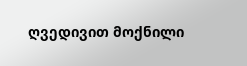ღვედივით მოქნილი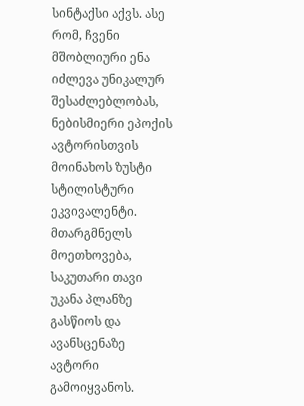სინტაქსი აქვს. ასე რომ, ჩვენი მშობლიური ენა იძლევა უნიკალურ შესაძლებლობას, ნებისმიერი ეპოქის ავტორისთვის მოინახოს ზუსტი სტილისტური ეკვივალენტი. მთარგმნელს მოეთხოვება, საკუთარი თავი უკანა პლანზე გასწიოს და ავანსცენაზე ავტორი გამოიყვანოს.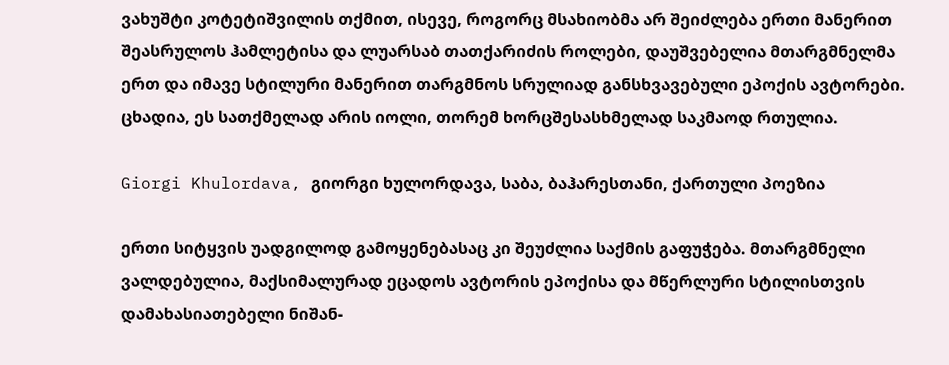ვახუშტი კოტეტიშვილის თქმით, ისევე, როგორც მსახიობმა არ შეიძლება ერთი მანერით შეასრულოს ჰამლეტისა და ლუარსაბ თათქარიძის როლები, დაუშვებელია მთარგმნელმა ერთ და იმავე სტილური მანერით თარგმნოს სრულიად განსხვავებული ეპოქის ავტორები. ცხადია, ეს სათქმელად არის იოლი, თორემ ხორცშესასხმელად საკმაოდ რთულია.

Giorgi Khulordava, გიორგი ხულორდავა, საბა, ბაჰარესთანი, ქართული პოეზია

ერთი სიტყვის უადგილოდ გამოყენებასაც კი შეუძლია საქმის გაფუჭება. მთარგმნელი ვალდებულია, მაქსიმალურად ეცადოს ავტორის ეპოქისა და მწერლური სტილისთვის დამახასიათებელი ნიშან-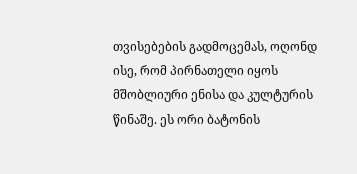თვისებების გადმოცემას, ოღონდ ისე, რომ პირნათელი იყოს მშობლიური ენისა და კულტურის წინაშე. ეს ორი ბატონის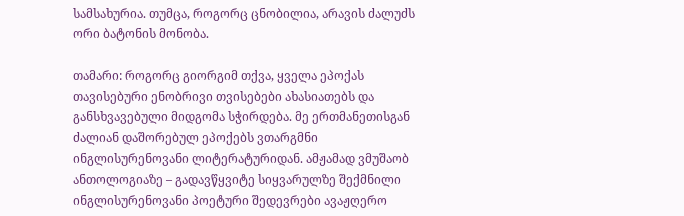სამსახურია. თუმცა, როგორც ცნობილია, არავის ძალუძს ორი ბატონის მონობა.

თამარი: როგორც გიორგიმ თქვა, ყველა ეპოქას თავისებური ენობრივი თვისებები ახასიათებს და განსხვავებული მიდგომა სჭირდება. მე ერთმანეთისგან ძალიან დაშორებულ ეპოქებს ვთარგმნი ინგლისურენოვანი ლიტერატურიდან. ამჟამად ვმუშაობ ანთოლოგიაზე – გადავწყვიტე სიყვარულზე შექმნილი ინგლისურენოვანი პოეტური შედევრები ავაჟღერო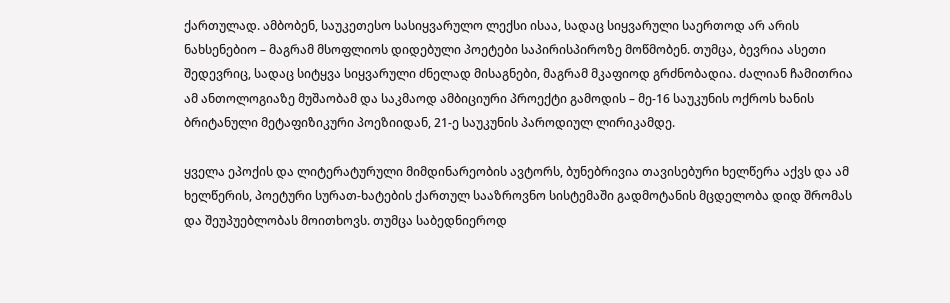ქართულად. ამბობენ, საუკეთესო სასიყვარულო ლექსი ისაა, სადაც სიყვარული საერთოდ არ არის ნახსენებიო – მაგრამ მსოფლიოს დიდებული პოეტები საპირისპიროზე მოწმობენ. თუმცა, ბევრია ასეთი შედევრიც, სადაც სიტყვა სიყვარული ძნელად მისაგნები, მაგრამ მკაფიოდ გრძნობადია. ძალიან ჩამითრია ამ ანთოლოგიაზე მუშაობამ და საკმაოდ ამბიციური პროექტი გამოდის – მე-16 საუკუნის ოქროს ხანის ბრიტანული მეტაფიზიკური პოეზიიდან, 21-ე საუკუნის პაროდიულ ლირიკამდე.

ყველა ეპოქის და ლიტერატურული მიმდინარეობის ავტორს, ბუნებრივია თავისებური ხელწერა აქვს და ამ ხელწერის, პოეტური სურათ-ხატების ქართულ სააზროვნო სისტემაში გადმოტანის მცდელობა დიდ შრომას და შეუპუებლობას მოითხოვს. თუმცა საბედნიეროდ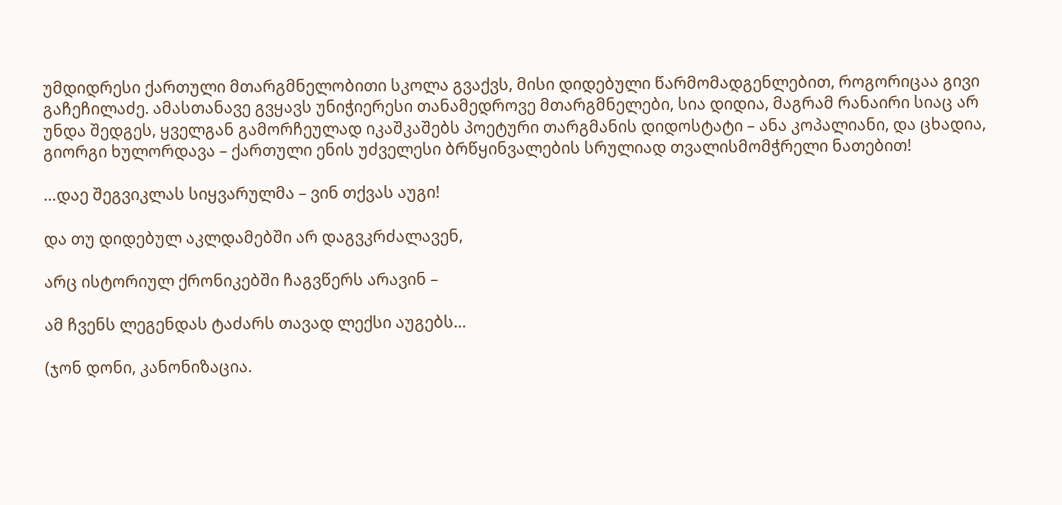უმდიდრესი ქართული მთარგმნელობითი სკოლა გვაქვს, მისი დიდებული წარმომადგენლებით, როგორიცაა გივი გაჩეჩილაძე. ამასთანავე გვყავს უნიჭიერესი თანამედროვე მთარგმნელები, სია დიდია, მაგრამ რანაირი სიაც არ უნდა შედგეს, ყველგან გამორჩეულად იკაშკაშებს პოეტური თარგმანის დიდოსტატი – ანა კოპალიანი, და ცხადია, გიორგი ხულორდავა – ქართული ენის უძველესი ბრწყინვალების სრულიად თვალისმომჭრელი ნათებით!

…დაე შეგვიკლას სიყვარულმა – ვინ თქვას აუგი!

და თუ დიდებულ აკლდამებში არ დაგვკრძალავენ,

არც ისტორიულ ქრონიკებში ჩაგვწერს არავინ –

ამ ჩვენს ლეგენდას ტაძარს თავად ლექსი აუგებს…

(ჯონ დონი, კანონიზაცია.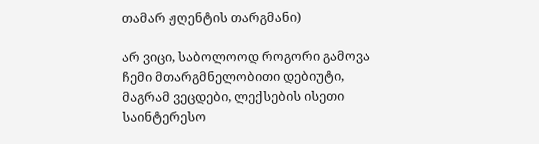თამარ ჟღენტის თარგმანი)

არ ვიცი, საბოლოოდ როგორი გამოვა ჩემი მთარგმნელობითი დებიუტი, მაგრამ ვეცდები, ლექსების ისეთი საინტერესო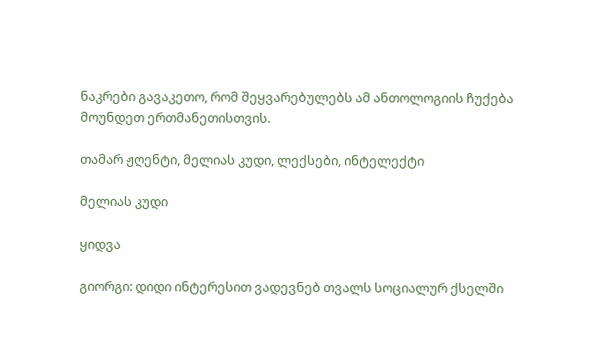ნაკრები გავაკეთო, რომ შეყვარებულებს ამ ანთოლოგიის ჩუქება მოუნდეთ ერთმანეთისთვის.

თამარ ჟღენტი, მელიას კუდი, ლექსები, ინტელექტი

მელიას კუდი

ყიდვა

გიორგი: დიდი ინტერესით ვადევნებ თვალს სოციალურ ქსელში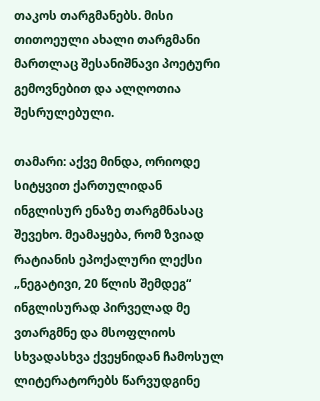თაკოს თარგმანებს. მისი თითოეული ახალი თარგმანი მართლაც შესანიშნავი პოეტური გემოვნებით და ალღოთია შესრულებული.

თამარი: აქვე მინდა, ორიოდე სიტყვით ქართულიდან ინგლისურ ენაზე თარგმნასაც შევეხო. მეამაყება, რომ ზვიად რატიანის ეპოქალური ლექსი „ნეგატივი, 20 წლის შემდეგ“ ინგლისურად პირველად მე ვთარგმნე და მსოფლიოს სხვადასხვა ქვეყნიდან ჩამოსულ ლიტერატორებს წარვუდგინე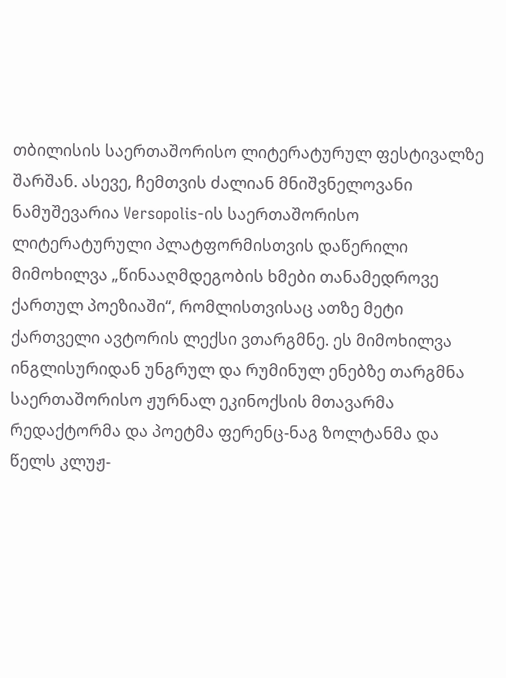თბილისის საერთაშორისო ლიტერატურულ ფესტივალზე შარშან. ასევე, ჩემთვის ძალიან მნიშვნელოვანი ნამუშევარია Versopolis-ის საერთაშორისო ლიტერატურული პლატფორმისთვის დაწერილი მიმოხილვა „წინააღმდეგობის ხმები თანამედროვე ქართულ პოეზიაში“, რომლისთვისაც ათზე მეტი ქართველი ავტორის ლექსი ვთარგმნე. ეს მიმოხილვა ინგლისურიდან უნგრულ და რუმინულ ენებზე თარგმნა საერთაშორისო ჟურნალ ეკინოქსის მთავარმა რედაქტორმა და პოეტმა ფერენც-ნაგ ზოლტანმა და წელს კლუჟ-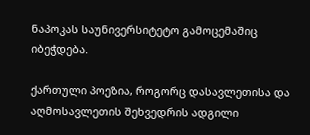ნაპოკას საუნივერსიტეტო გამოცემაშიც იბეჭდება.

ქართული პოეზია, როგორც დასავლეთისა და აღმოსავლეთის შეხვედრის ადგილი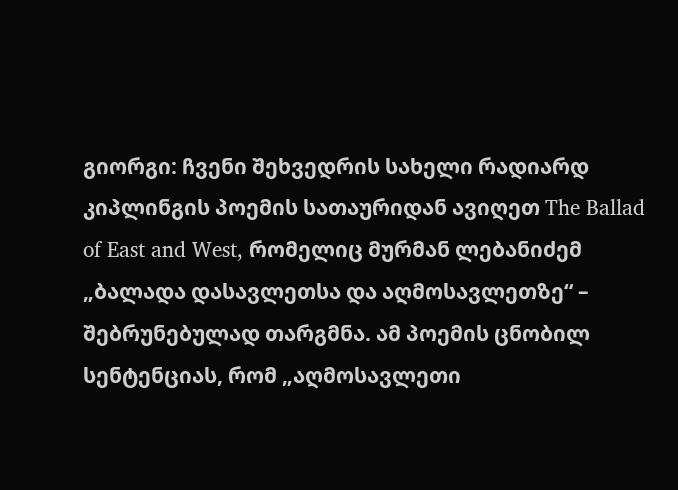გიორგი: ჩვენი შეხვედრის სახელი რადიარდ კიპლინგის პოემის სათაურიდან ავიღეთ The Ballad of East and West, რომელიც მურმან ლებანიძემ „ბალადა დასავლეთსა და აღმოსავლეთზე“ – შებრუნებულად თარგმნა. ამ პოემის ცნობილ სენტენციას, რომ „აღმოსავლეთი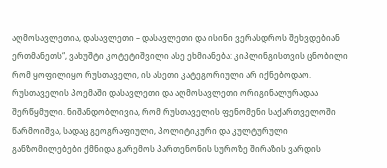აღმოსავლეთია, დასავლეთი – დასავლეთი და ისინი ვერასდროს შეხვდებიან ერთმანეთს“, ვახუშტი კოტეტიშვილი ასე ეხმიანება: კიპლინგისთვის ცნობილი რომ ყოფილიყო რუსთაველი, ის ასეთი კატეგორიული არ იქნებოდაო. რუსთაველის პოემაში დასავლეთი და აღმოსავლეთი ორიგინალურადაა შერწყმული. ნიშანდობლივია, რომ რუსთაველის ფენომენი საქართველოში წარმოიშვა, სადაც გეოგრაფიული, პოლიტიკური და კულტურული განზომილებები ქმნიდა გარემოს პართენონის სუროზე შირაზის ვარდის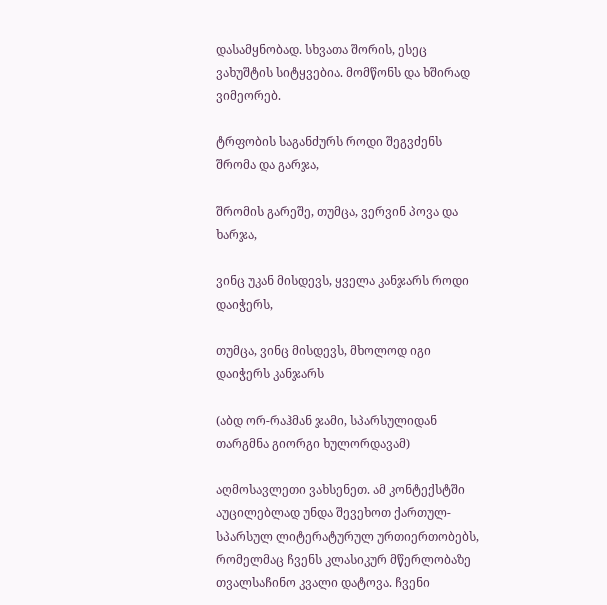დასამყნობად. სხვათა შორის, ესეც ვახუშტის სიტყვებია. მომწონს და ხშირად ვიმეორებ.

ტრფობის საგანძურს როდი შეგვძენს შრომა და გარჯა,

შრომის გარეშე, თუმცა, ვერვინ პოვა და ხარჯა,

ვინც უკან მისდევს, ყველა კანჯარს როდი დაიჭერს,

თუმცა, ვინც მისდევს, მხოლოდ იგი დაიჭერს კანჯარს

(აბდ ორ-რაჰმან ჯამი, სპარსულიდან თარგმნა გიორგი ხულორდავამ)

აღმოსავლეთი ვახსენეთ. ამ კონტექსტში აუცილებლად უნდა შევეხოთ ქართულ-სპარსულ ლიტერატურულ ურთიერთობებს, რომელმაც ჩვენს კლასიკურ მწერლობაზე თვალსაჩინო კვალი დატოვა. ჩვენი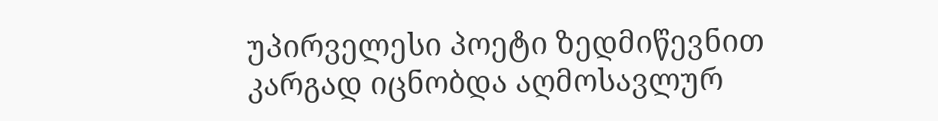უპირველესი პოეტი ზედმიწევნით კარგად იცნობდა აღმოსავლურ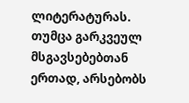ლიტერატურას. თუმცა გარკვეულ მსგავსებებთან ერთად, არსებობს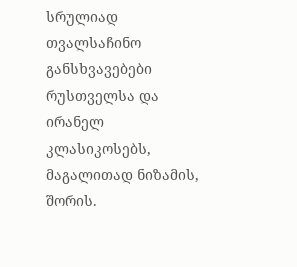სრულიად თვალსაჩინო განსხვავებები რუსთველსა და ირანელ კლასიკოსებს, მაგალითად ნიზამის, შორის.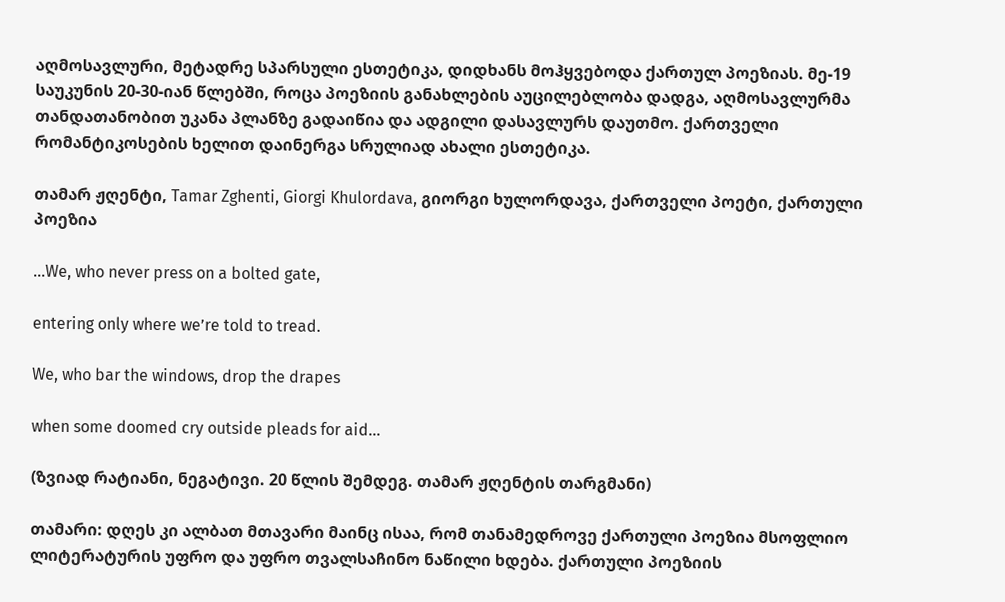აღმოსავლური, მეტადრე სპარსული ესთეტიკა, დიდხანს მოჰყვებოდა ქართულ პოეზიას. მე-19 საუკუნის 20-30-იან წლებში, როცა პოეზიის განახლების აუცილებლობა დადგა, აღმოსავლურმა თანდათანობით უკანა პლანზე გადაიწია და ადგილი დასავლურს დაუთმო. ქართველი რომანტიკოსების ხელით დაინერგა სრულიად ახალი ესთეტიკა.

თამარ ჟღენტი, Tamar Zghenti, Giorgi Khulordava, გიორგი ხულორდავა, ქართველი პოეტი, ქართული პოეზია

...We, who never press on a bolted gate,

entering only where we’re told to tread.

We, who bar the windows, drop the drapes

when some doomed cry outside pleads for aid...

(ზვიად რატიანი, ნეგატივი. 20 წლის შემდეგ. თამარ ჟღენტის თარგმანი)

თამარი: დღეს კი ალბათ მთავარი მაინც ისაა, რომ თანამედროვე ქართული პოეზია მსოფლიო ლიტერატურის უფრო და უფრო თვალსაჩინო ნაწილი ხდება. ქართული პოეზიის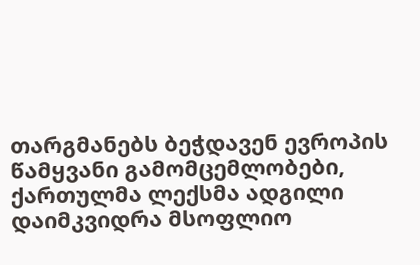თარგმანებს ბეჭდავენ ევროპის წამყვანი გამომცემლობები, ქართულმა ლექსმა ადგილი დაიმკვიდრა მსოფლიო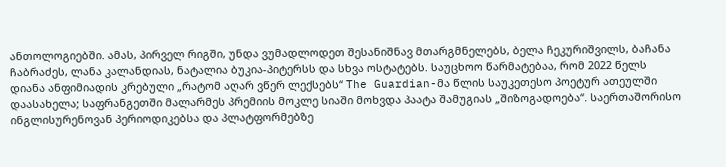ანთოლოგიებში. ამას, პირველ რიგში, უნდა ვუმადლოდეთ შესანიშნავ მთარგმნელებს, ბელა ჩეკურიშვილს, ბაჩანა ჩაბრაძეს, ლანა კალანდიას, ნატალია ბუკია-პიტერსს და სხვა ოსტატებს. საუცხოო წარმატებაა, რომ 2022 წელს დიანა ანფიმიადის კრებული „რატომ აღარ ვწერ ლექსებს“ The Guardian-მა წლის საუკეთესო პოეტურ ათეულში დაასახელა; საფრანგეთში მალარმეს პრემიის მოკლე სიაში მოხვდა პაატა შამუგიას „შიზოგადოება“. საერთაშორისო ინგლისურენოვან პერიოდიკებსა და პლატფორმებზე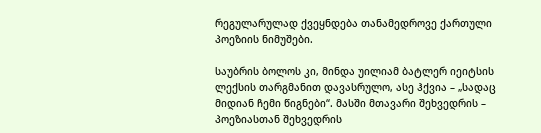რეგულარულად ქვეყნდება თანამედროვე ქართული პოეზიის ნიმუშები.

საუბრის ბოლოს კი, მინდა უილიამ ბატლერ იეიტსის ლექსის თარგმანით დავასრულო, ასე ჰქვია – „სადაც მიდიან ჩემი წიგნები“. მასში მთავარი შეხვედრის – პოეზიასთან შეხვედრის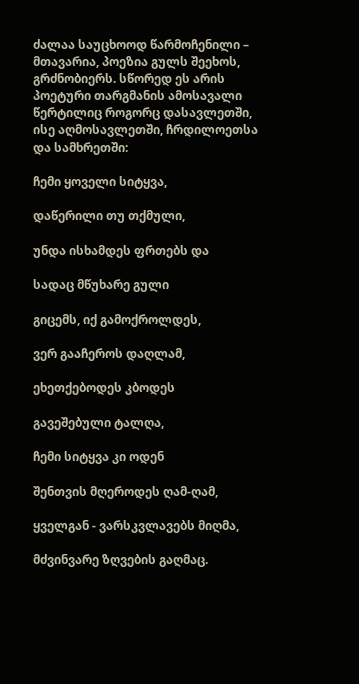ძალაა საუცხოოდ წარმოჩენილი – მთავარია, პოეზია გულს შეეხოს, გრძნობიერს. სწორედ ეს არის პოეტური თარგმანის ამოსავალი წერტილიც როგორც დასავლეთში, ისე აღმოსავლეთში, ჩრდილოეთსა და სამხრეთში:

ჩემი ყოველი სიტყვა,

დაწერილი თუ თქმული,

უნდა ისხამდეს ფრთებს და

სადაც მწუხარე გული

გიცემს, იქ გამოქროლდეს,

ვერ გააჩეროს დაღლამ,

ეხეთქებოდეს კბოდეს

გავეშებული ტალღა,

ჩემი სიტყვა კი ოდენ

შენთვის მღეროდეს ღამ-ღამ,

ყველგან - ვარსკვლავებს მიღმა,

მძვინვარე ზღვების გაღმაც.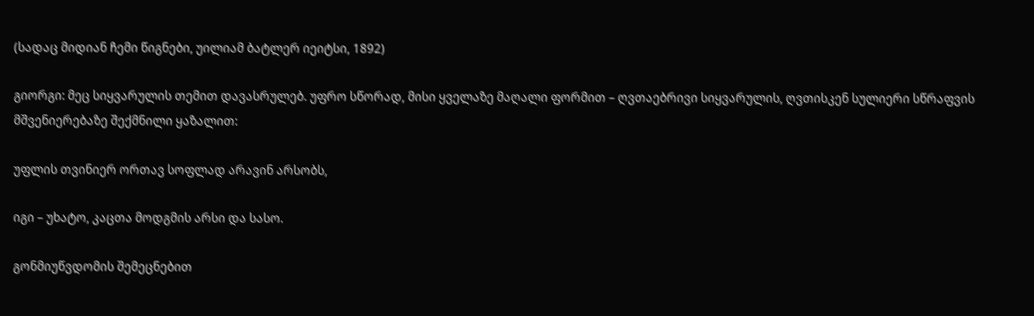(სადაც მიდიან ჩემი წიგნები, უილიამ ბატლერ იეიტსი, 1892)

გიორგი: მეც სიყვარულის თემით დავასრულებ. უფრო სწორად, მისი ყველაზე მაღალი ფორმით – ღვთაებრივი სიყვარულის, ღვთისკენ სულიერი სწრაფვის მშვენიერებაზე შექმნილი ყაზალით:

უფლის თვინიერ ორთავ სოფლად არავინ არსობს,

იგი – უხატო, კაცთა მოდგმის არსი და სასო.

გონმიუწვდომის შემეცნებით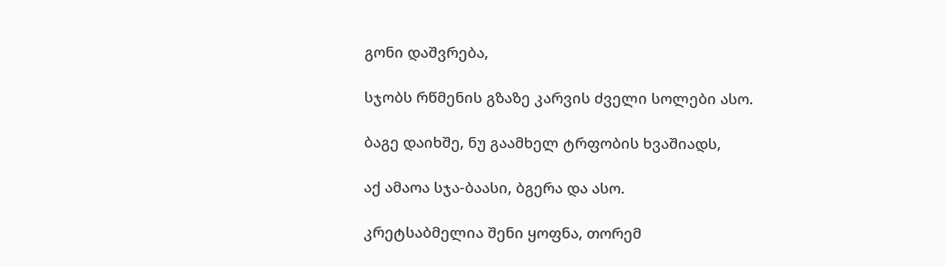გონი დაშვრება,

სჯობს რწმენის გზაზე კარვის ძველი სოლები ასო.

ბაგე დაიხშე, ნუ გაამხელ ტრფობის ხვაშიადს,

აქ ამაოა სჯა-ბაასი, ბგერა და ასო.

კრეტსაბმელია შენი ყოფნა, თორემ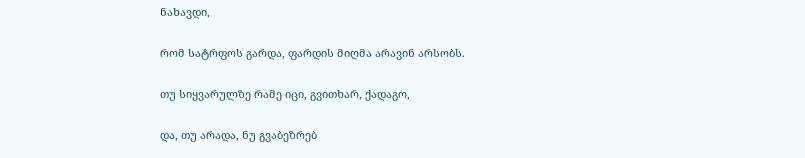ნახავდი,

რომ სატრფოს გარდა, ფარდის მიღმა არავინ არსობს.

თუ სიყვარულზე რამე იცი, გვითხარ, ქადაგო,

და, თუ არადა, ნუ გვაბეზრებ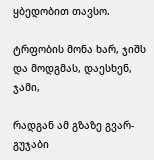ყბედობით თავსო.

ტრფობის მონა ხარ, ჯიშს და მოდგმას, დაესხენ, ჯამი,

რადგან ამ გზაზე გვარ-გუჯაბი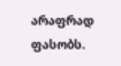არაფრად ფასობს.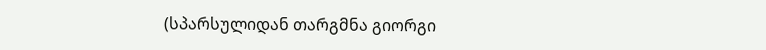(სპარსულიდან თარგმნა გიორგი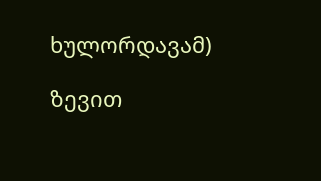ხულორდავამ)

ზევით